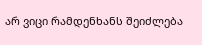არ ვიცი რამდენხანს შეიძლება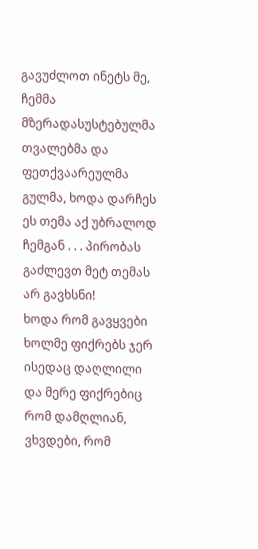გავუძლოთ ინეტს მე, ჩემმა მზერადასუსტებულმა თვალებმა და ფეთქვაარეულმა გულმა, ხოდა დარჩეს ეს თემა აქ უბრალოდ ჩემგან . . . პირობას გაძლევთ მეტ თემას არ გავხსნი!
ხოდა რომ გავყვები ხოლმე ფიქრებს ჯერ ისედაც დაღლილი და მერე ფიქრებიც რომ დამღლიან, ვხვდები, რომ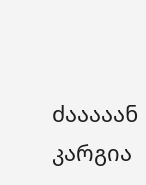ძააააან კარგია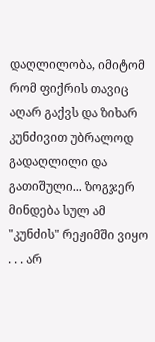დაღლილობა, იმიტომ რომ ფიქრის თავიც აღარ გაქვს და ზიხარ კუნძივით უბრალოდ გადაღლილი და გათიშული... ზოგჯერ მინდება სულ ამ "კუნძის" რეჟიმში ვიყო . . . არ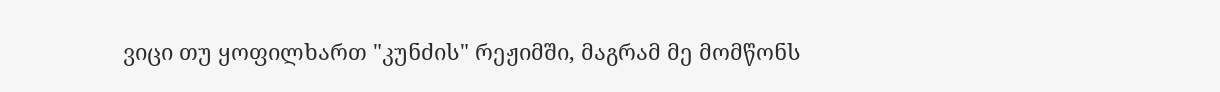ვიცი თუ ყოფილხართ "კუნძის" რეჟიმში, მაგრამ მე მომწონს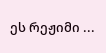ეს რეჟიმი ...